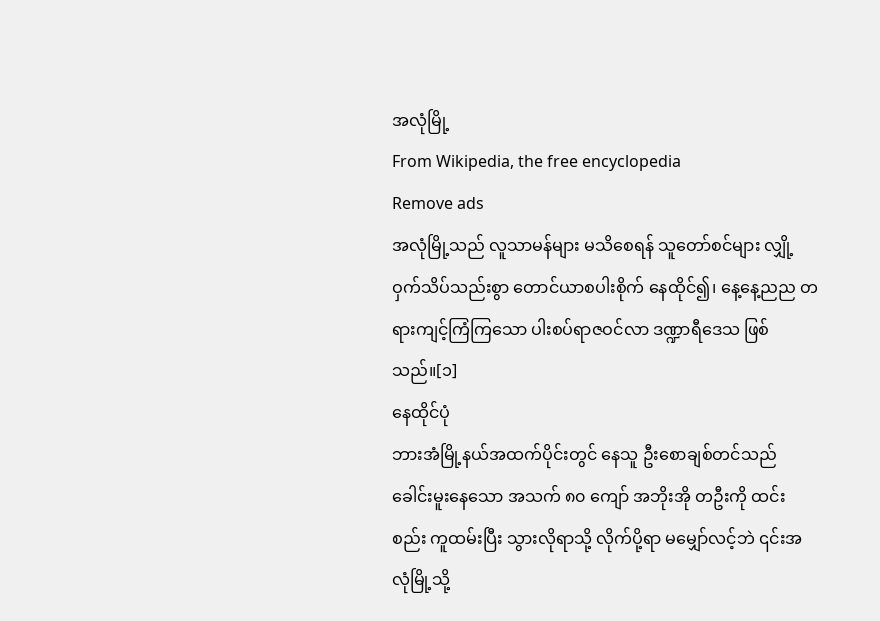အလုံမြို့
From Wikipedia, the free encyclopedia
Remove ads
အလုံမြို့သည် လူသာမန်များ မသိစေရန် သူတော်စင်များ လျှို့ဝှက်သိပ်သည်းစွာ တောင်ယာစပါးစိုက် နေထိုင်၍၊ နေ့နေ့ညည တရားကျင့်ကြံကြသော ပါးစပ်ရာဇဝင်လာ ဒဏ္ဍာရီဒေသ ဖြစ်သည်။[၁]
နေထိုင်ပုံ
ဘားအံမြို့နယ်အထက်ပိုင်းတွင် နေသူ ဦးစောချစ်တင်သည် ခေါင်းမူးနေသော အသက် ၈၀ ကျော် အဘိုးအို တဦးကို ထင်းစည်း ကူထမ်းပြီး သွားလိုရာသို့ လိုက်ပို့ရာ မမျှော်လင့်ဘဲ ၎င်းအလုံမြို့သို့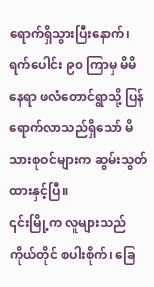ရောက်ရှိသွားပြီးနောက်၊ ရက်ပေါင်း ၉၀ ကြာမှ မိမိနေရာ ဖလံတောင်ရွာသို့ ပြန်ရောက်လာသည်ရှိသော် မိသားစုဝင်များက ဆွမ်းသွတ်ထားနှင့်ပြီ။
၎င်းမြို့က လူများသည် ကိုယ်တိုင် စပါးစိုက်၊ ခြေ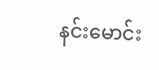နင်းမောင်း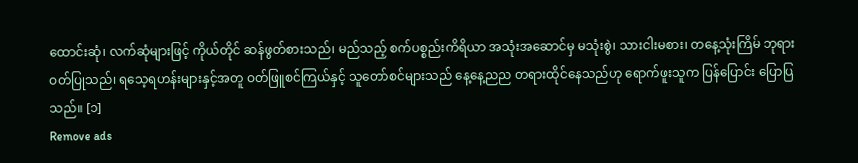ထောင်းဆုံ၊ လက်ဆုံများဖြင့် ကိုယ်တိုင် ဆန်ဖွတ်စားသည်၊ မည်သည့် စက်ပစ္စည်းကိရိယာ အသုံးအဆောင်မှ မသုံးစွဲ၊ သားငါးမစား၊ တနေ့သုံးကြိမ် ဘုရား ဝတ်ပြုသည်၊ ရသေ့ရဟန်းများနှင့်အတူ ဝတ်ဖြူစင်ကြယ်နှင့် သူတော်စင်များသည် နေ့နေ့ညည တရားထိုင်နေသည်ဟု ရောက်ဖူးသူက ပြန်ပြောင်း ပြောပြသည်။ [၁]
Remove ads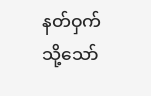နတ်ဝှက်
သို့သော်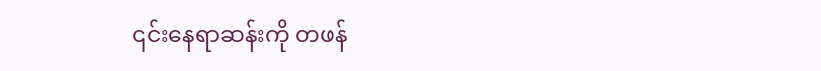၎င်းနေရာဆန်းကို တဖန်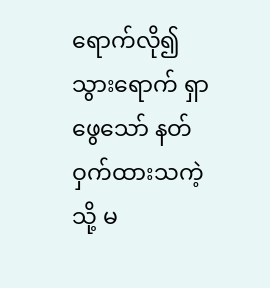ရောက်လို၍ သွားရောက် ရှာဖွေသော် နတ်ဝှက်ထားသကဲ့သို့ မ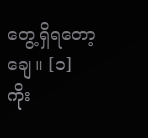တွေ့ရှိရတော့ချေ။ [၁]
ကိုး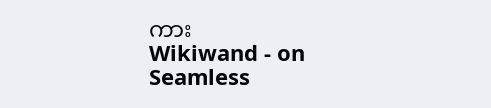ကား
Wikiwand - on
Seamless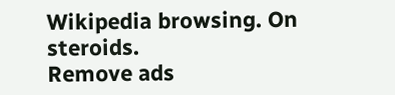Wikipedia browsing. On steroids.
Remove ads